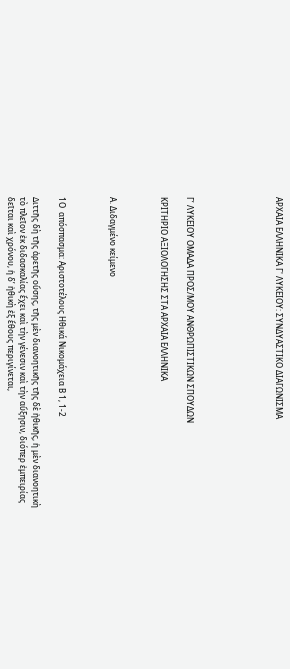ΑΡΧΑΙΑ ΕΛΛΗΝΙΚΑ Γ' ΛΥΚΕΙΟΥ: ΣΥΝΔΥΑΣΤΙΚΟ ΔΙΑΓΩΝΙΣΜΑ






Γ’ ΛΥΚΕΙΟΥ ΟΜΑΔΑ ΠΡΟΣ/ΜΟΥ ΑΝΘΡΩΠΙΣΤΙΚΩΝ ΣΠΟΥΔΩΝ

ΚΡΙΤΗΡΙΟ ΑΞΙΟΛΟΓΗΣΗΣ ΣΤΑ ΑΡΧΑΙΑ ΕΛΛΗΝΙΚΑ



Α. Διδαγμένο κείμενο



1Ο  απόσπασμα: Αριστοτέλους Ηθικά Νικομάχεια Β 1, 1-2

∆ιττῆς δὴ τῆς ἀρετῆς οὔσης, τῆς μὲν διανοητικῆς τῆς δὲ ἠθικῆς, ἡ μὲν διανοητικὴ τὸ πλεῖον ἐκ διδασκαλίας ἔχει καὶ τὴν γένεσιν καὶ τὴν αὔξησιν, διόπερ ἐμπειρίας δεῖται καὶ χρόνου, ἡ δ’ ἠθικὴ ἐξ ἔθους περιγίνεται,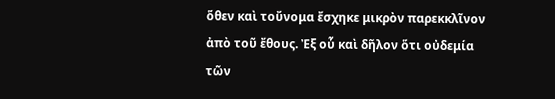ὅθεν καὶ τοὔνομα ἔσχηκε μικρὸν παρεκκλῖνον ἀπὸ τοῦ ἔθους. Ἐξ οὗ καὶ δῆλον ὅτι οὐδεμία τῶν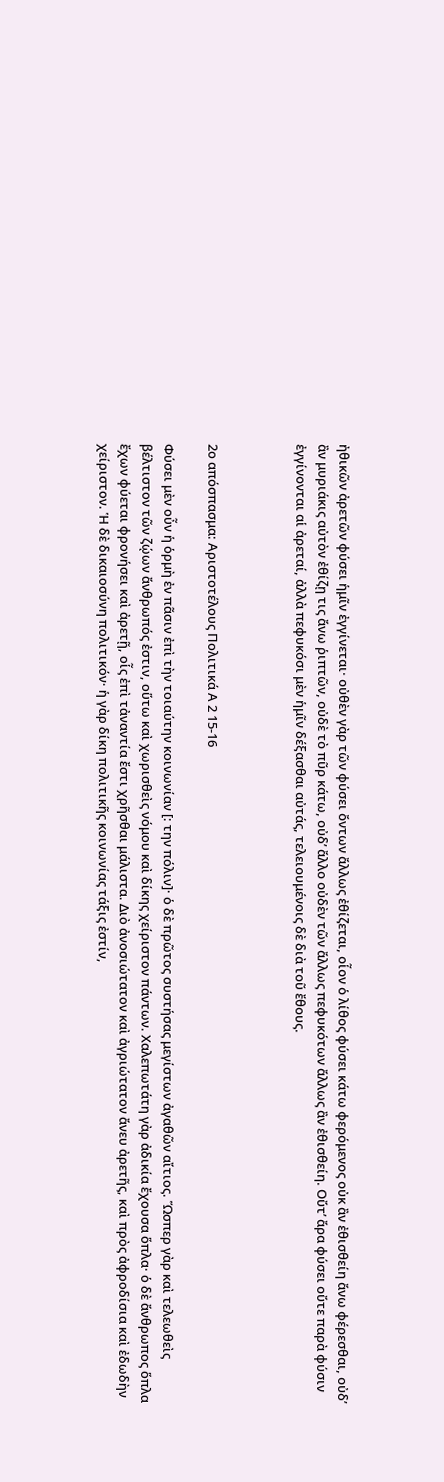ἠθικῶν ἀρετῶν φύσει ἡμῖν ἐγγίνεται· οὐθὲν γὰρ τῶν φύσει ὄντων ἄλλως ἐθίζεται, οἷον ὁ λίθος φύσει κάτω φερόμενος οὐκ ἂν ἐθισθείη ἄνω φέρεσθαι, οὐδ’ ἂν μυριάκις αὐτὸν ἐθίζῃ τις ἄνω ῥιπτῶν, οὐδὲ τὸ πῦρ κάτω, οὐδ’ ἄλλο οὐδὲν τῶν ἄλλως πεφυκότων ἄλλως ἂν ἐθισθείη. Οὔτ’ ἄρα φύσει οὔτε παρὰ φύσιν ἐγγίνονται αἱ ἀρεταί, ἀλλὰ πεφυκόσι μὲν ἡμῖν δέξασθαι αὐτάς, τελειουμένοις δὲ διὰ τοῦ ἔθους.



2ο απόσπασμα: Αριστοτέλους Πολιτικά Α 2 15-16

Φύσει μὲν οὖν ἡ ὁρμὴ ἐν πᾶσιν ἐπὶ τὴν τοιαύτην κοινωνίαν [: την πόλιν]· ὁ δὲ πρῶτος συστήσας μεγίστων ἀγαθῶν αἴτιος. Ὥσπερ γὰρ καὶ τελεωθεὶς βέλτιστον τῶν ζῴων ἄνθρωπός ἐστιν, οὕτω καὶ χωρισθεὶς νόμου καὶ δίκης χείριστον πάντων. Χαλεπωτάτη γὰρ ἀδικία ἔχουσα ὅπλα· ὁ δὲ ἄνθρωπος ὅπλα ἔχων φύεται φρονήσει καὶ ἀρετῇ, οἷς ἐπὶ τἀναντία ἔστι χρῆσθαι μάλιστα. Διὸ ἀνοσιώτατον καὶ ἀγριώτατον ἄνευ ἀρετῆς, καὶ πρὸς ἀφροδίσια καὶ ἐδωδὴν χείριστον. Ἡ δὲ δικαιοσύνη πολιτικόν· ἡ γὰρ δίκη πολιτικῆς κοινωνίας τάξις ἐστίν,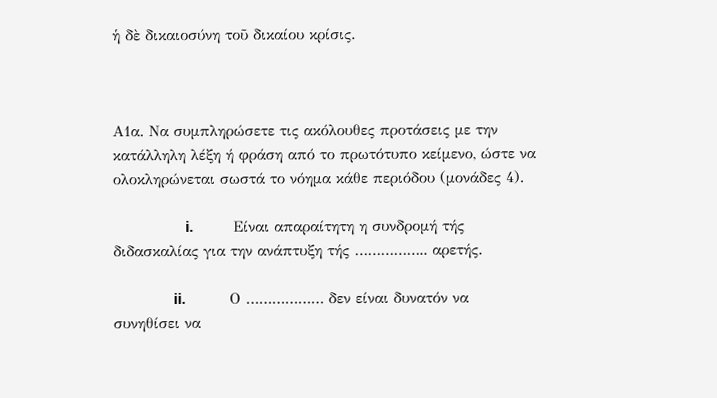ἡ δὲ δικαιοσύνη τοῦ δικαίου κρίσις.



Α1α. Να συμπληρώσετε τις ακόλουθες προτάσεις με την κατάλληλη λέξη ή φράση από το πρωτότυπο κείμενο, ώστε να ολοκληρώνεται σωστά το νόημα κάθε περιόδου (μονάδες 4).

                  i.          Είναι απαραίτητη η συνδρομή τής διδασκαλίας για την ανάπτυξη τής …………….. αρετής.

               ii.           Ο ……………… δεν είναι δυνατόν να συνηθίσει να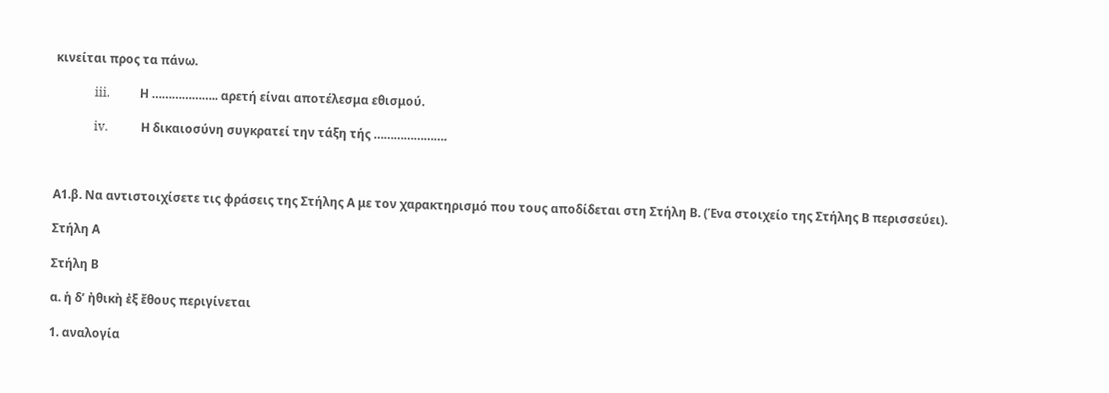κινείται προς τα πάνω.

             iii.          Η ……………….. αρετή είναι αποτέλεσμα εθισμού.

             iv.           Η δικαιοσύνη συγκρατεί την τάξη τής ………………….



Α1.β. Να αντιστοιχίσετε τις φράσεις της Στήλης Α με τον χαρακτηρισμό που τους αποδίδεται στη Στήλη Β. (Ένα στοιχείο της Στήλης Β περισσεύει).

Στήλη Α

Στήλη Β

α. ἡ δ’ ἠθικὴ ἐξ ἔθους περιγίνεται

1. αναλογία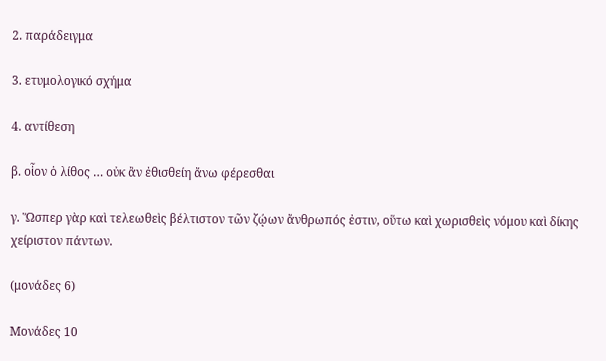2. παράδειγμα

3. ετυμολογικό σχήμα

4. αντίθεση

β. οἷον ὁ λίθος … οὐκ ἂν ἐθισθείη ἄνω φέρεσθαι

γ. Ὥσπερ γὰρ καὶ τελεωθεὶς βέλτιστον τῶν ζῴων ἄνθρωπός ἐστιν, οὕτω καὶ χωρισθεὶς νόμου καὶ δίκης χείριστον πάντων.

(μονάδες 6)

Μονάδες 10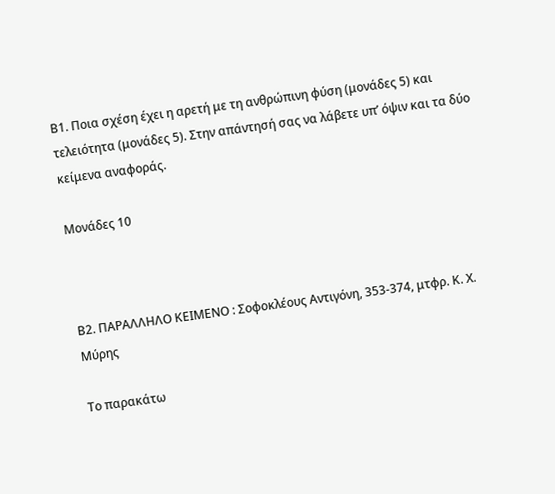Β1. Ποια σχέση έχει η αρετή με τη ανθρώπινη φύση (μονάδες 5) και τελειότητα (μονάδες 5). Στην απάντησή σας να λάβετε υπ’ όψιν και τα δύο κείμενα αναφοράς.

Μονάδες 10



Β2. ΠΑΡΑΛΛΗΛΟ ΚΕΙΜΕΝΟ : Σοφοκλέους Αντιγόνη, 353-374, μτφρ. Κ. Χ. Μύρης

Το παρακάτω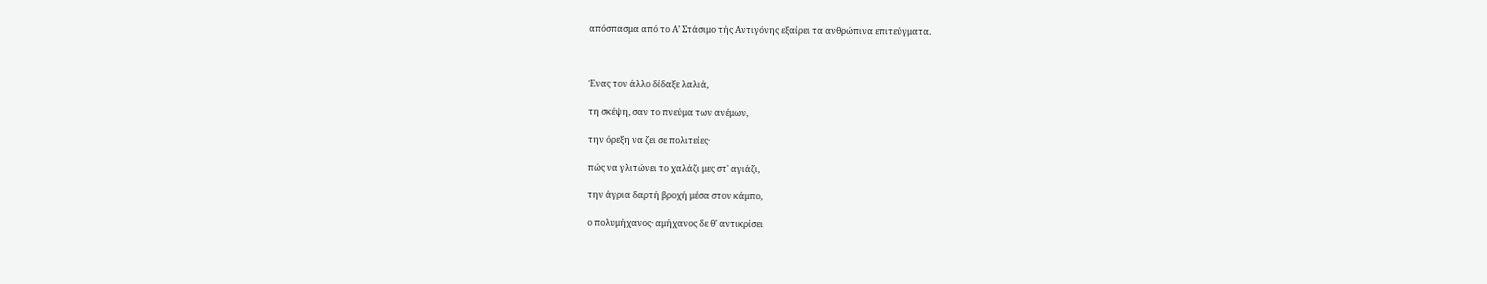απόσπασμα από το Α’ Στάσιμο τής Αντιγόνης εξαίρει τα ανθρώπινα επιτεύγματα.



Ένας τον άλλο δίδαξε λαλιά,

τη σκέψη, σαν το πνεύμα των ανέμων,

την όρεξη να ζει σε πολιτείες·

πώς να γλιτώνει το χαλάζι μες στ' αγιάζι,

την άγρια δαρτή βροχή μέσα στον κάμπο,

ο πολυμήχανος· αμήχανος δε θ' αντικρίσει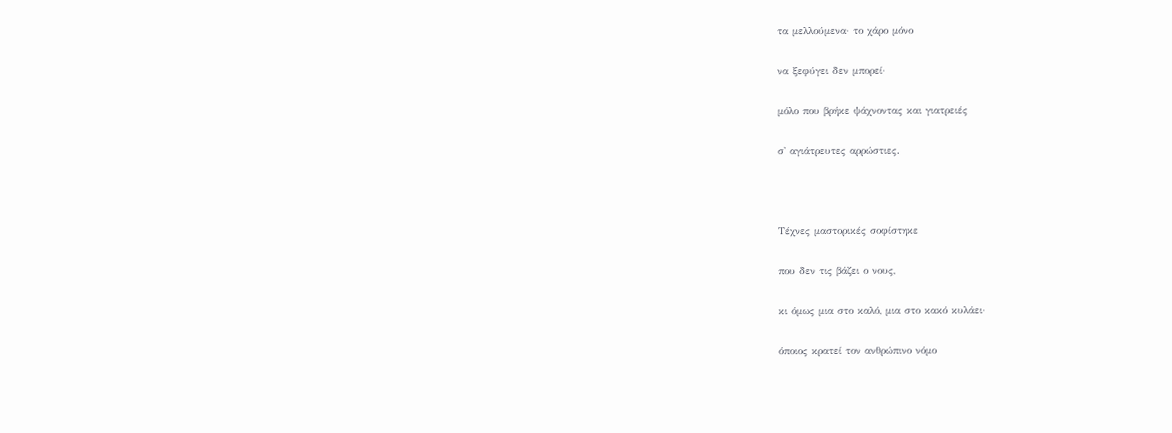τα μελλούμενα· το χάρο μόνο

να ξεφύγει δεν μπορεί·

μόλο που βρήκε ψάχνοντας και γιατρειές

σ' αγιάτρευτες αρρώστιες.



Τέχνες μαστορικές σοφίστηκε

που δεν τις βάζει ο νους,

κι όμως μια στο καλό, μια στο κακό κυλάει·

όποιος κρατεί τον ανθρώπινο νόμο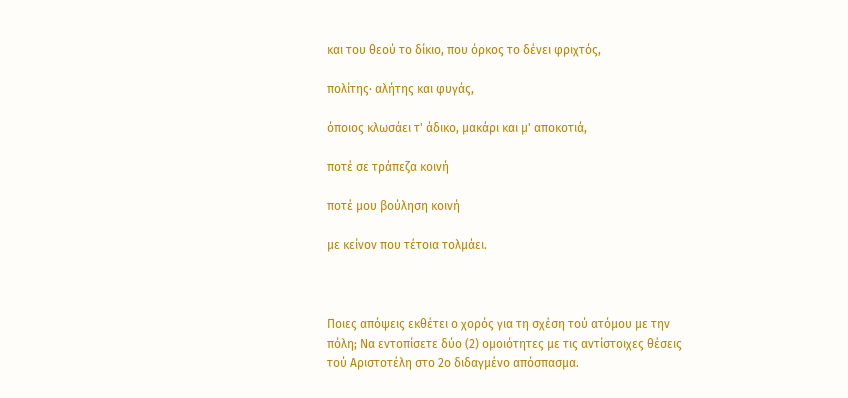και του θεού το δίκιο, που όρκος το δένει φριχτός,

πολίτης· αλήτης και φυγάς,

όποιος κλωσάει τ' άδικο, μακάρι και μ' αποκοτιά,

ποτέ σε τράπεζα κοινή

ποτέ μου βούληση κοινή

με κείνον που τέτοια τολμάει.



Ποιες απόψεις εκθέτει ο χορός για τη σχέση τού ατόμου με την πόλη; Να εντοπίσετε δύο (2) ομοιότητες με τις αντίστοιχες θέσεις τού Αριστοτέλη στο 2ο διδαγμένο απόσπασμα.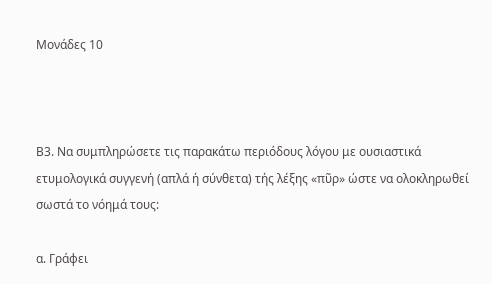Μονάδες 10



Β3. Να συμπληρώσετε τις παρακάτω περιόδους λόγου με ουσιαστικά ετυμολογικά συγγενή (απλά ή σύνθετα) τής λέξης «πῦρ» ώστε να ολοκληρωθεί σωστά το νόημά τους:

α. Γράφει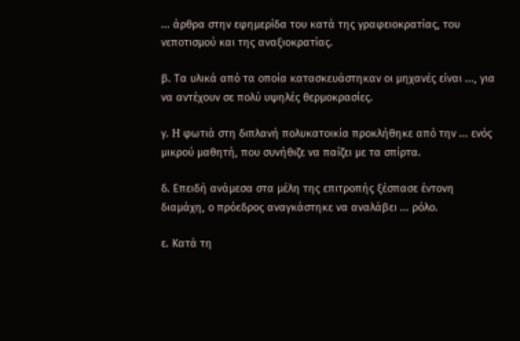... άρθρα στην εφημερίδα του κατά της γραφειοκρατίας, του νεποτισμού και της αναξιοκρατίας.

β. Tα υλικά από τα οποία κατασκευάστηκαν οι μηχανές είναι ..., για να αντέχουν σε πολύ υψηλές θερμοκρασίες.

γ. H φωτιά στη διπλανή πολυκατοικία προκλήθηκε από την ... ενός μικρού μαθητή, που συνήθιζε να παίζει με τα σπίρτα.

δ. Επειδή ανάμεσα στα μέλη της επιτροπής ξέσπασε έντονη διαμάχη, ο πρόεδρος αναγκάστηκε να αναλάβει ... ρόλο.

ε. Κατά τη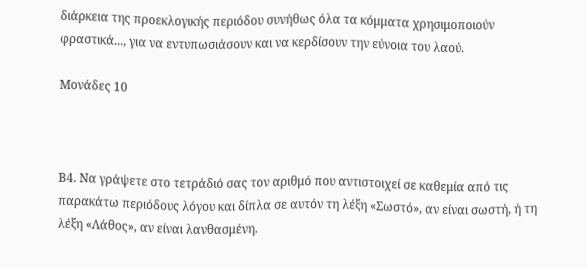διάρκεια της προεκλογικής περιόδου συνήθως όλα τα κόμματα χρησιμοποιούν φραστικά..., για να εντυπωσιάσουν και να κερδίσουν την εύνοια του λαού.

Μονάδες 10



Β4. Να γράψετε στο τετράδιό σας τον αριθμό που αντιστοιχεί σε καθεμία από τις παρακάτω περιόδους λόγου και δίπλα σε αυτόν τη λέξη «Σωστό», αν είναι σωστή, ή τη λέξη «Λάθος», αν είναι λανθασμένη.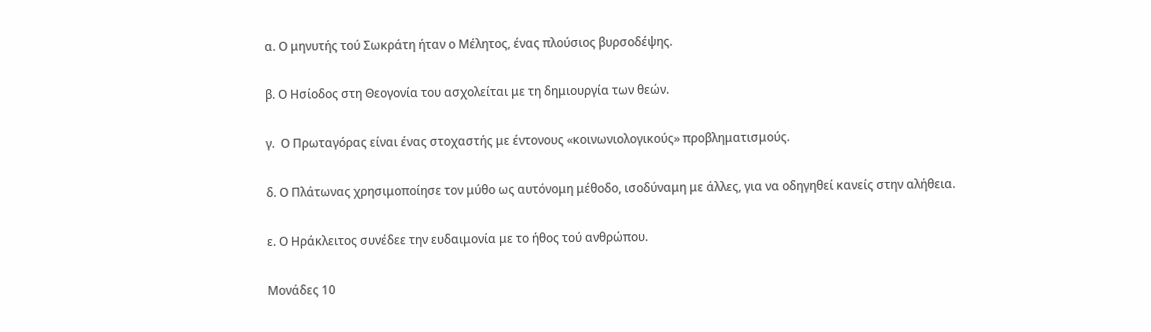α. Ο μηνυτής τού Σωκράτη ήταν ο Μέλητος, ένας πλούσιος βυρσοδέψης.

β. Ο Ησίοδος στη Θεογονία του ασχολείται με τη δημιουργία των θεών.

γ.  Ο Πρωταγόρας είναι ένας στοχαστής με έντονους «κοινωνιολογικούς» προβληματισμούς.

δ. Ο Πλάτωνας χρησιμοποίησε τον μύθο ως αυτόνομη μέθοδο, ισοδύναμη με άλλες, για να οδηγηθεί κανείς στην αλήθεια.

ε. Ο Ηράκλειτος συνέδεε την ευδαιμονία με το ήθος τού ανθρώπου.

Μονάδες 10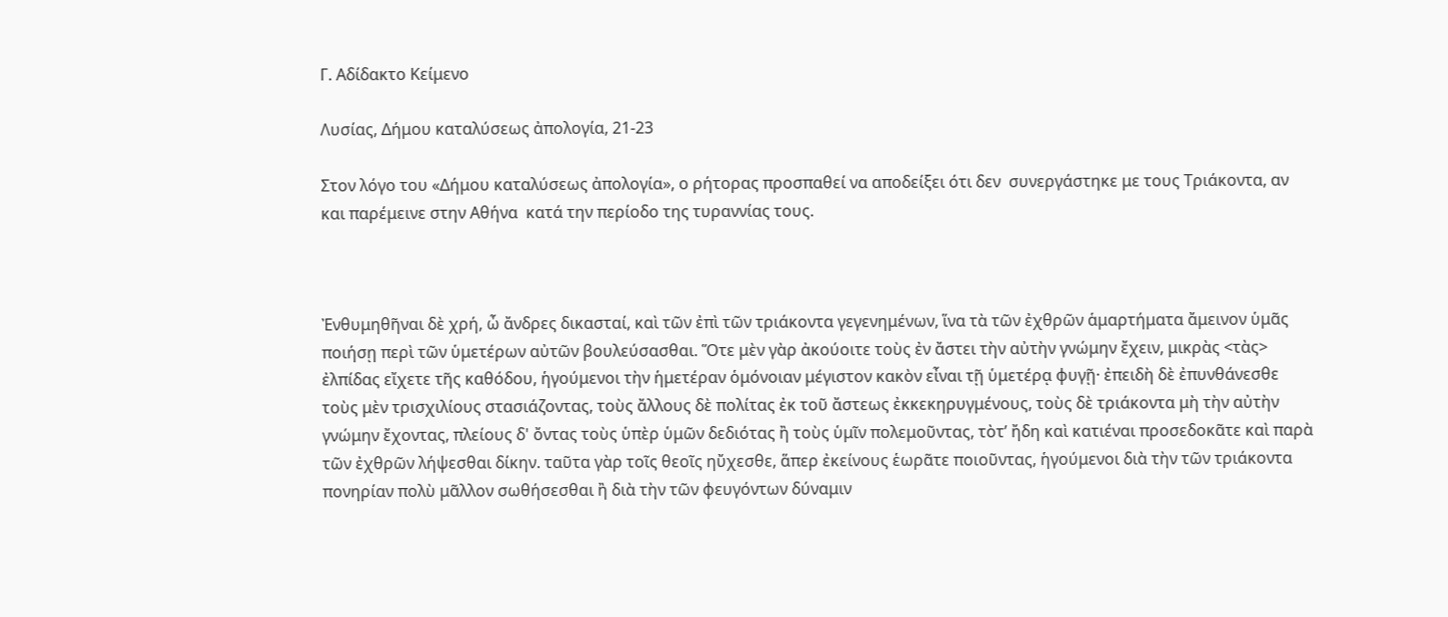Γ. Αδίδακτο Κείμενο

Λυσίας, Δήμου καταλύσεως ἀπολογία, 21-23

Στον λόγο του «Δήμου καταλύσεως ἀπολογία», ο ρήτορας προσπαθεί να αποδείξει ότι δεν  συνεργάστηκε με τους Τριάκοντα, αν και παρέμεινε στην Αθήνα  κατά την περίοδο της τυραννίας τους.



Ἐνθυμηθῆναι δὲ χρή, ὦ ἄνδρες δικασταί, καὶ τῶν ἐπὶ τῶν τριάκοντα γεγενημένων, ἵνα τὰ τῶν ἐχθρῶν ἁμαρτήματα ἄμεινον ὑμᾶς ποιήσῃ περὶ τῶν ὑμετέρων αὐτῶν βουλεύσασθαι. Ὅτε μὲν γὰρ ἀκούοιτε τοὺς ἐν ἄστει τὴν αὐτὴν γνώμην ἔχειν, μικρὰς <τὰς> ἐλπίδας εἴχετε τῆς καθόδου, ἡγούμενοι τὴν ἡμετέραν ὁμόνοιαν μέγιστον κακὸν εἶναι τῇ ὑμετέρᾳ φυγῇ· ἐπειδὴ δὲ ἐπυνθάνεσθε τοὺς μὲν τρισχιλίους στασιάζοντας, τοὺς ἄλλους δὲ πολίτας ἐκ τοῦ ἄστεως ἐκκεκηρυγμένους, τοὺς δὲ τριάκοντα μὴ τὴν αὐτὴν γνώμην ἔχοντας, πλείους δ' ὄντας τοὺς ὑπὲρ ὑμῶν δεδιότας ἢ τοὺς ὑμῖν πολεμοῦντας, τὸτ’ ἤδη καὶ κατιέναι προσεδοκᾶτε καὶ παρὰ τῶν ἐχθρῶν λήψεσθαι δίκην. ταῦτα γὰρ τοῖς θεοῖς ηὔχεσθε, ἅπερ ἐκείνους ἑωρᾶτε ποιοῦντας, ἡγούμενοι διὰ τὴν τῶν τριάκοντα πονηρίαν πολὺ μᾶλλον σωθήσεσθαι ἢ διὰ τὴν τῶν φευγόντων δύναμιν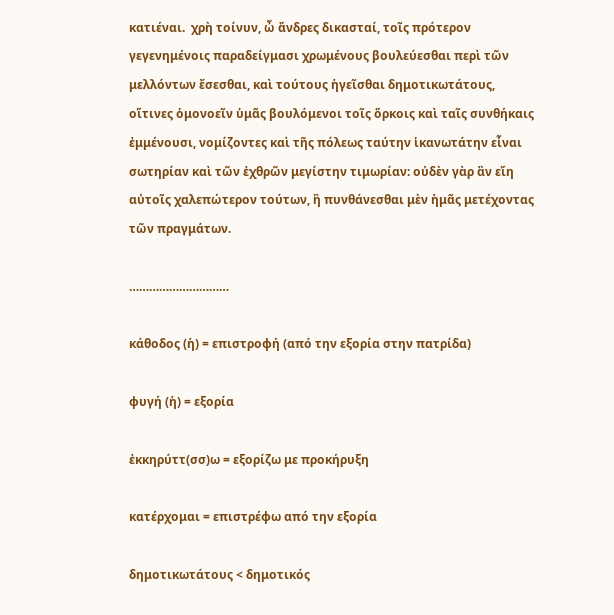κατιέναι.  χρὴ τοίνυν, ὦ ἄνδρες δικασταί, τοῖς πρότερον γεγενημένοις παραδείγμασι χρωμένους βουλεύεσθαι περὶ τῶν μελλόντων ἔσεσθαι, καὶ τούτους ἡγεῖσθαι δημοτικωτάτους, οἵτινες ὁμονοεῖν ὑμᾶς βουλόμενοι τοῖς ὅρκοις καὶ ταῖς συνθήκαις ἐμμένουσι, νομίζοντες καὶ τῆς πόλεως ταύτην ἱκανωτάτην εἶναι σωτηρίαν καὶ τῶν ἐχθρῶν μεγίστην τιμωρίαν: οὐδὲν γὰρ ἂν εἴη αὐτοῖς χαλεπώτερον τούτων, ἢ πυνθάνεσθαι μὲν ἡμᾶς μετέχοντας τῶν πραγμάτων.

…………………………

κάθοδος (ἡ) = επιστροφή (από την εξορία στην πατρίδα)

φυγή (ἡ) = εξορία

ἐκκηρύττ(σσ)ω = εξορίζω με προκήρυξη

κατέρχομαι = επιστρέφω από την εξορία

δημοτικωτάτους < δημοτικός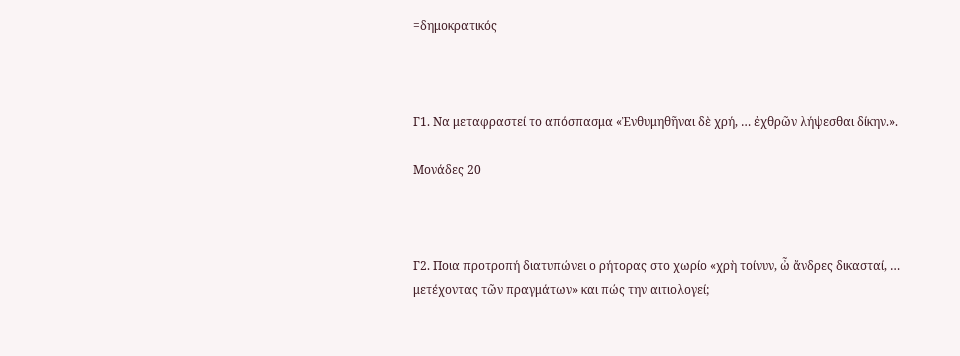=δημοκρατικός



Γ1. Να μεταφραστεί το απόσπασμα «Ἐνθυμηθῆναι δὲ χρή, … ἐχθρῶν λήψεσθαι δίκην.».

Μονάδες 20



Γ2. Ποια προτροπή διατυπώνει ο ρήτορας στο χωρίο «χρὴ τοίνυν, ὦ ἄνδρες δικασταί, … μετέχοντας τῶν πραγμάτων» και πώς την αιτιολογεί;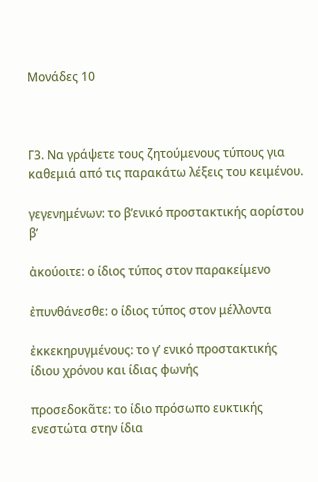Μονάδες 10



Γ3. Να γράψετε τους ζητούμενους τύπους για καθεμιά από τις παρακάτω λέξεις του κειμένου.

γεγενημένων: το β’ενικό προστακτικής αορίστου β’

ἀκούοιτε: ο ίδιος τύπος στον παρακείμενο

ἐπυνθάνεσθε: ο ίδιος τύπος στον μέλλοντα

ἐκκεκηρυγμένους: το γ’ ενικό προστακτικής ίδιου χρόνου και ίδιας φωνής

προσεδοκᾶτε: το ίδιο πρόσωπο ευκτικής ενεστώτα στην ίδια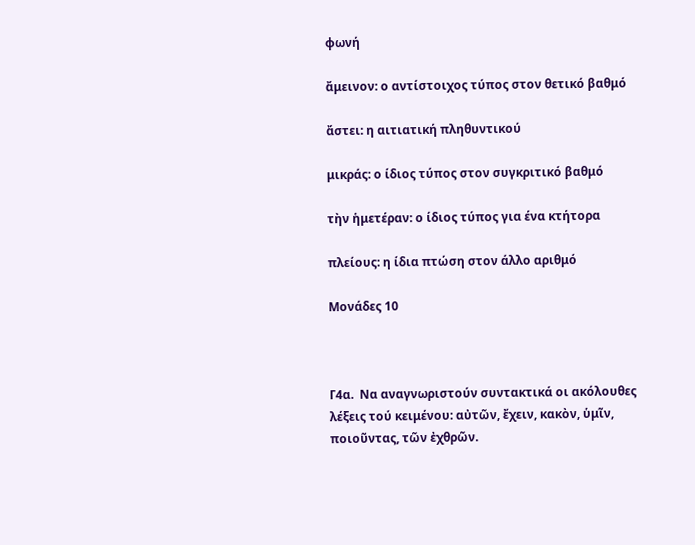φωνή

ἄμεινον: ο αντίστοιχος τύπος στον θετικό βαθμό

ἄστει: η αιτιατική πληθυντικού

μικράς: ο ίδιος τύπος στον συγκριτικό βαθμό

τὴν ἡμετέραν: ο ίδιος τύπος για ένα κτήτορα

πλείους: η ίδια πτώση στον άλλο αριθμό

Μονάδες 10



Γ4α.  Να αναγνωριστούν συντακτικά οι ακόλουθες λέξεις τού κειμένου: αὐτῶν, ἔχειν, κακὸν, ὑμῖν, ποιοῦντας, τῶν ἐχθρῶν.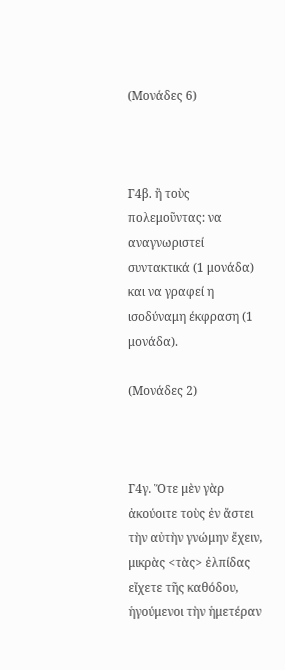(Μονάδες 6)



Γ4β. ἢ τοὺς πολεμοῦντας: να αναγνωριστεί συντακτικά (1 μονάδα) και να γραφεί η ισοδύναμη έκφραση (1 μονάδα).

(Μονάδες 2)



Γ4γ. Ὅτε μὲν γὰρ ἀκούοιτε τοὺς ἐν ἄστει τὴν αὐτὴν γνώμην ἔχειν, μικρὰς <τὰς> ἐλπίδας εἴχετε τῆς καθόδου, ἡγούμενοι τὴν ἡμετέραν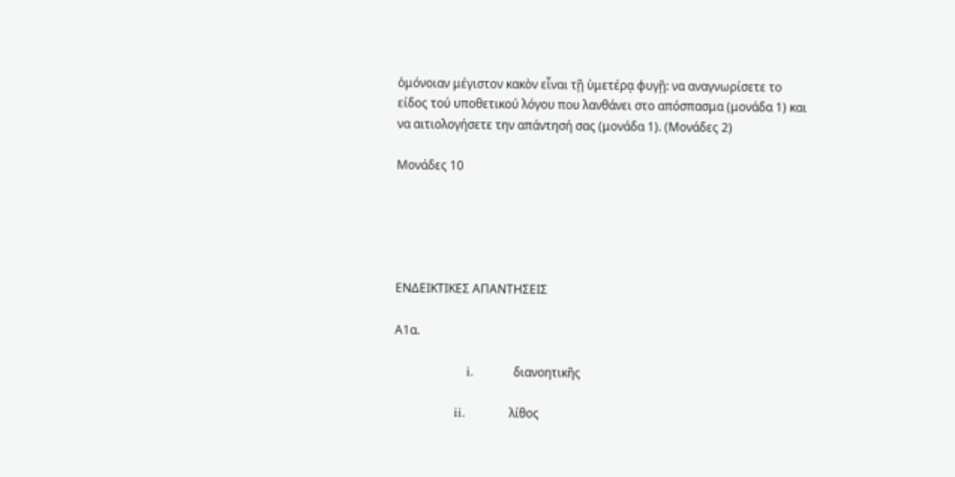ὁμόνοιαν μέγιστον κακὸν εἶναι τῇ ὑμετέρᾳ φυγῇ: να αναγνωρίσετε το είδος τού υποθετικού λόγου που λανθάνει στο απόσπασμα (μονάδα 1) και να αιτιολογήσετε την απάντησή σας (μονάδα 1). (Μονάδες 2)

Μονάδες 10





ΕΝΔΕΙΚΤΙΚΕΣ ΑΠΑΝΤΗΣΕΙΣ

Α1α.

                  i.          διανοητικῆς

               ii.           λίθος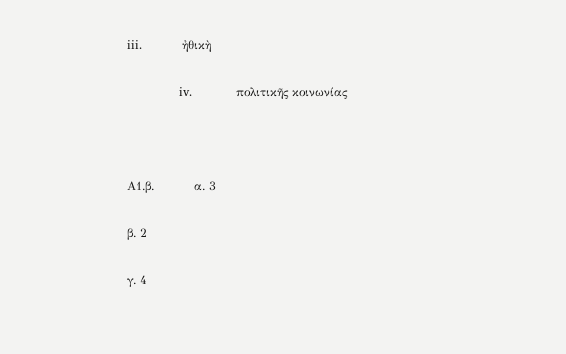iii.          ἠθικὴ

             iv.           πολιτικῆς κοινωνίας



Α1.β.          α. 3

β. 2

γ. 4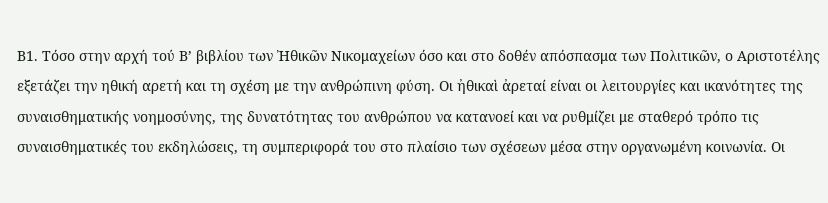Β1. Τόσο στην αρχή τού Β’ βιβλίου των Ἠθικῶν Νικομαχείων όσο και στο δοθέν απόσπασμα των Πολιτικῶν, ο Αριστοτέλης εξετάζει την ηθική αρετή και τη σχέση με την ανθρώπινη φύση. Οι ἠθικαὶ ἀρεταί είναι οι λειτουργίες και ικανότητες της συναισθηματικής νοημοσύνης, της δυνατότητας του ανθρώπου να κατανοεί και να ρυθμίζει με σταθερό τρόπο τις συναισθηματικές του εκδηλώσεις, τη συμπεριφορά του στο πλαίσιο των σχέσεων μέσα στην οργανωμένη κοινωνία. Οι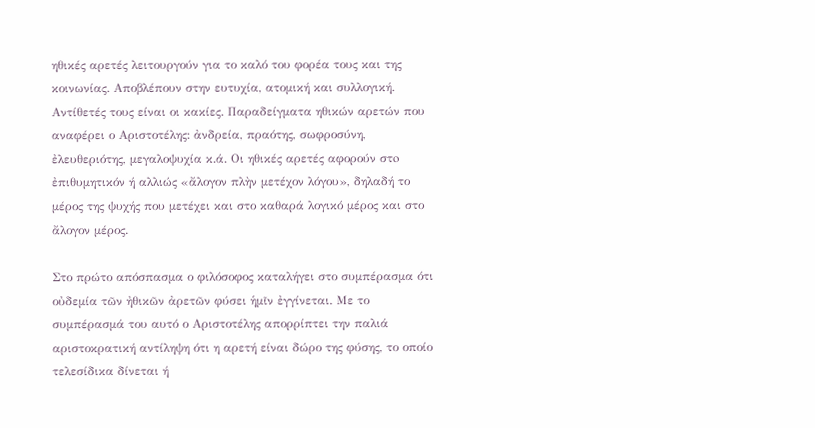ηθικές αρετές λειτουργούν για το καλό του φορέα τους και της κοινωνίας. Αποβλέπουν στην ευτυχία, ατομική και συλλογική. Αντίθετές τους είναι οι κακίες. Παραδείγματα ηθικών αρετών που αναφέρει ο Αριστοτέλης: ἀνδρεία, πραότης, σωφροσύνη, ἐλευθεριότης, μεγαλοψυχία κ.ά. Οι ηθικές αρετές αφορούν στo ἐπιθυμητικόν ή αλλιώς «ἄλογον πλὴν μετέχον λόγου», δηλαδή το μέρος της ψυχής που μετέχει και στο καθαρά λογικό μέρος και στο ἄλογον μέρος.

Στο πρώτο απόσπασμα ο φιλόσοφος καταλήγει στο συμπέρασμα ότι οὐδεμία τῶν ἠθικῶν ἀρετῶν φύσει ἡμῖν ἐγγίνεται. Με το συμπέρασμά του αυτό ο Αριστοτέλης απορρίπτει την παλιά αριστοκρατική αντίληψη ότι η αρετή είναι δώρο της φύσης, το οποίο τελεσίδικα δίνεται ή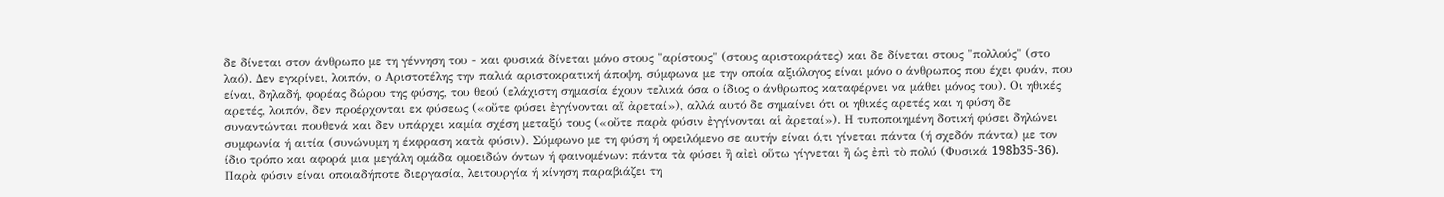δε δίνεται στον άνθρωπο με τη γέννηση του - και φυσικά δίνεται μόνο στους "αρίστους" (στους αριστοκράτες) και δε δίνεται στους "πολλούς" (στο λαό). Δεν εγκρίνει, λοιπόν, ο Αριστοτέλης την παλιά αριστοκρατική άποψη, σύμφωνα με την οποία αξιόλογος είναι μόνο ο άνθρωπος που έχει φυάν, που είναι, δηλαδή, φορέας δώρου της φύσης, του θεού (ελάχιστη σημασία έχουν τελικά όσα ο ίδιος ο άνθρωπος καταφέρνει να μάθει μόνος του). Οι ηθικές αρετές, λοιπόν, δεν προέρχονται εκ φύσεως («οὔτε φύσει ἐγγίνονται αἵ ἀρεταί»), αλλά αυτό δε σημαίνει ότι οι ηθικές αρετές και η φύση δε συναντώνται πουθενά και δεν υπάρχει καμία σχέση μεταξύ τους («οὔτε παρὰ φύσιν ἐγγίνονται αἱ ἀρεταί»). Η τυποποιημένη δοτική φύσει δηλώνει συμφωνία ή αιτία (συνώνυμη η έκφραση κατὰ φύσιν). Σύμφωνο με τη φύση ή οφειλόμενο σε αυτήν είναι ό,τι γίνεται πάντα (ή σχεδόν πάντα) με τον ίδιο τρόπο και αφορά μια μεγάλη ομάδα ομοειδών όντων ή φαινομένων: πάντα τὰ φύσει ἢ αἰεὶ οὕτω γίγνεται ἢ ὡς ἐπὶ τὸ πολύ (Φυσικά 198b35-36). Παρὰ φύσιν είναι οποιαδήποτε διεργασία, λειτουργία ή κίνηση παραβιάζει τη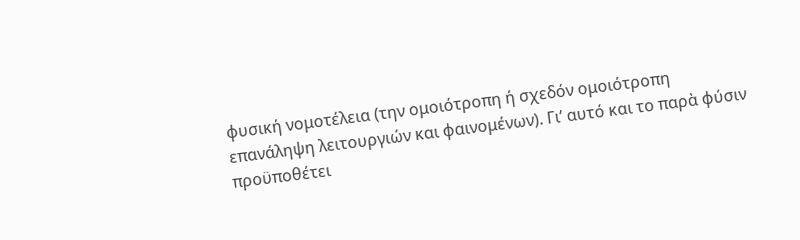φυσική νομοτέλεια (την ομοιότροπη ή σχεδόν ομοιότροπη επανάληψη λειτουργιών και φαινομένων). Γι’ αυτό και το παρὰ φύσιν προϋποθέτει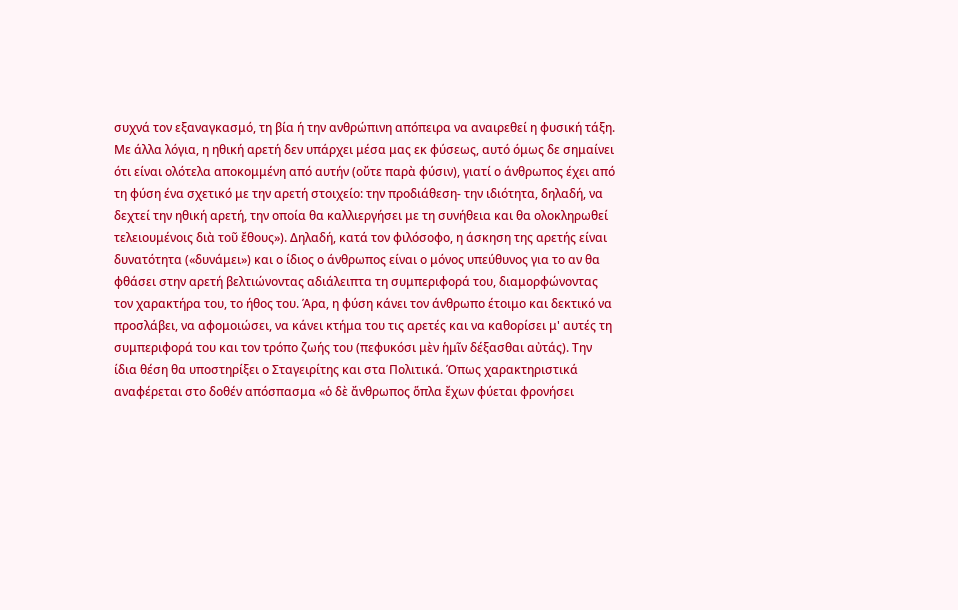συχνά τον εξαναγκασμό, τη βία ή την ανθρώπινη απόπειρα να αναιρεθεί η φυσική τάξη. Με άλλα λόγια, η ηθική αρετή δεν υπάρχει μέσα μας εκ φύσεως, αυτό όμως δε σημαίνει ότι είναι ολότελα αποκομμένη από αυτήν (οὔτε παρὰ φύσιν), γιατί ο άνθρωπος έχει από τη φύση ένα σχετικό με την αρετή στοιχείο: την προδιάθεση- την ιδιότητα, δηλαδή, να δεχτεί την ηθική αρετή, την οποία θα καλλιεργήσει με τη συνήθεια και θα ολοκληρωθεί τελειουμένοις διὰ τοῦ ἔθους»). Δηλαδή, κατά τον φιλόσοφο, η άσκηση της αρετής είναι δυνατότητα («δυνάμει») και ο ίδιος ο άνθρωπος είναι ο μόνος υπεύθυνος για το αν θα φθάσει στην αρετή βελτιώνοντας αδιάλειπτα τη συμπεριφορά του, διαμορφώνοντας τον χαρακτήρα του, το ήθος του. Άρα, η φύση κάνει τον άνθρωπο έτοιμο και δεκτικό να προσλάβει, να αφομοιώσει, να κάνει κτήμα του τις αρετές και να καθορίσει μ' αυτές τη συμπεριφορά του και τον τρόπο ζωής του (πεφυκόσι μὲν ἡμῖν δέξασθαι αὐτάς). Την ίδια θέση θα υποστηρίξει ο Σταγειρίτης και στα Πολιτικά. Όπως χαρακτηριστικά αναφέρεται στο δοθέν απόσπασμα «ὁ δὲ ἄνθρωπος ὅπλα ἔχων φύεται φρονήσει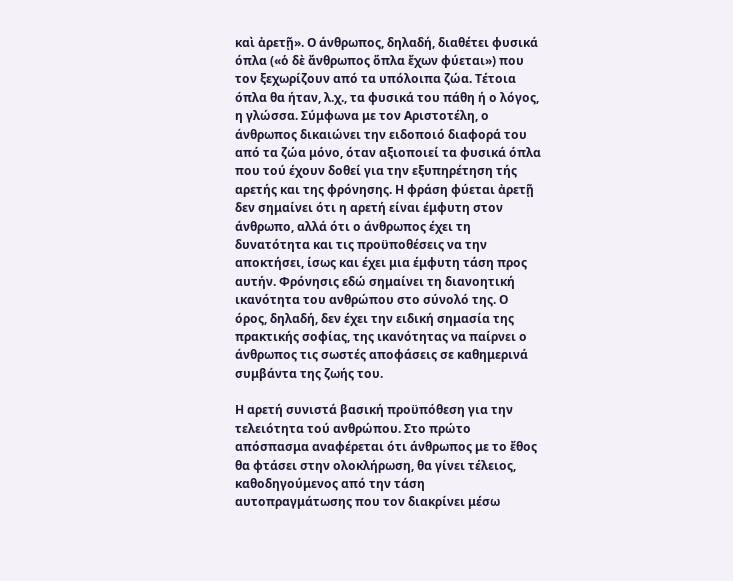καὶ ἀρετῇ». Ο άνθρωπος, δηλαδή, διαθέτει φυσικά όπλα («ὁ δὲ ἄνθρωπος ὅπλα ἔχων φύεται») που τον ξεχωρίζουν από τα υπόλοιπα ζώα. Τέτοια όπλα θα ήταν, λ.χ., τα φυσικά του πάθη ή ο λόγος, η γλώσσα. Σύμφωνα με τον Αριστοτέλη, ο άνθρωπος δικαιώνει την ειδοποιό διαφορά του από τα ζώα μόνο, όταν αξιοποιεί τα φυσικά όπλα που τού έχουν δοθεί για την εξυπηρέτηση τής αρετής και της φρόνησης. Η φράση φύεται ἀρετῇ δεν σημαίνει ότι η αρετή είναι έμφυτη στον άνθρωπο, αλλά ότι ο άνθρωπος έχει τη δυνατότητα και τις προϋποθέσεις να την αποκτήσει, ίσως και έχει μια έμφυτη τάση προς αυτήν. Φρόνησις εδώ σημαίνει τη διανοητική ικανότητα του ανθρώπου στο σύνολό της. Ο όρος, δηλαδή, δεν έχει την ειδική σημασία της πρακτικής σοφίας, της ικανότητας να παίρνει ο άνθρωπος τις σωστές αποφάσεις σε καθημερινά συμβάντα της ζωής του.

Η αρετή συνιστά βασική προϋπόθεση για την τελειότητα τού ανθρώπου. Στο πρώτο απόσπασμα αναφέρεται ότι άνθρωπος με το ἔθος θα φτάσει στην ολοκλήρωση, θα γίνει τέλειος, καθοδηγούμενος από την τάση αυτοπραγμάτωσης που τον διακρίνει μέσω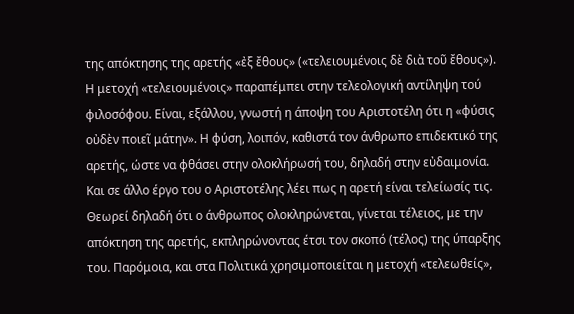της απόκτησης της αρετής «ἐξ ἔθους» («τελειουμένοις δὲ διὰ τοῦ ἔθους»). Η μετοχή «τελειουμένοις» παραπέμπει στην τελεολογική αντίληψη τού φιλοσόφου. Είναι, εξάλλου, γνωστή η άποψη του Αριστοτέλη ότι η «φύσις οὐδὲν ποιεῖ μάτην». Η φύση, λοιπόν, καθιστά τον άνθρωπο επιδεκτικό της αρετής, ώστε να φθάσει στην ολοκλήρωσή του, δηλαδή στην εὐδαιμονία. Και σε άλλο έργο του ο Αριστοτέλης λέει πως η αρετή είναι τελείωσίς τις. Θεωρεί δηλαδή ότι ο άνθρωπος ολοκληρώνεται, γίνεται τέλειος, με την απόκτηση της αρετής, εκπληρώνοντας έτσι τον σκοπό (τέλος) της ύπαρξης του. Παρόμοια, και στα Πολιτικά χρησιμοποιείται η μετοχή «τελεωθείς»,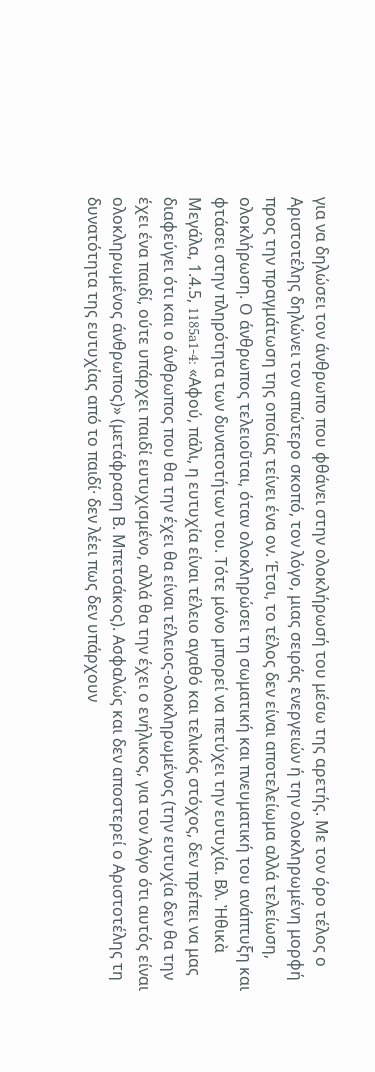για να δηλώσει τον άνθρωπο που φθάνει στην ολοκλήρωσή του μέσω της αρετής. Με τον όρο τέλος ο Αριστοτέλης δηλώνει τον απώτερο σκοπό, τον λόγο, μιας σειράς ενεργειών ή την ολοκληρωμένη μορφή προς την πραγμάτωση της οποίας τείνει ένα ον. Έτσι, το τέλος δεν είναι αποτελείωμα αλλά τελείωση, ολοκλήρωση. Ο άνθρωπος τελειοῦται, όταν ολοκληρώσει τη σωματική και πνευματική του ανάπτυξη και φτάσει στην πληρότητα των δυνατοτήτων του. Τότε μόνο μπορεί να πετύχει την ευτυχία. Βλ. Ἠθικὰ Μεγάλα, 1.4.5, 1185a1-4: «Αφού, πάλι, η ευτυχία είναι τέλειο αγαθό και τελικός στόχος, δεν πρέπει να μας διαφεύγει ότι και ο άνθρωπος που θα την έχει θα είναι τέλειος-ολοκληρωμένος (την ευτυχία δεν θα την έχει ένα παιδί, ούτε υπάρχει παιδί ευτυχισμένο, αλλά θα την έχει ο ενήλικος, για τον λόγο ότι αυτός είναι ολοκληρωμένος άνθρωπος)» (μετάφραση Β. Μπετσάκος). Ασφαλώς και δεν αποστερεί ο Αριστοτέλης τη δυνατότητα της ευτυχίας από το παιδί· δεν λέει πως δεν υπάρχουν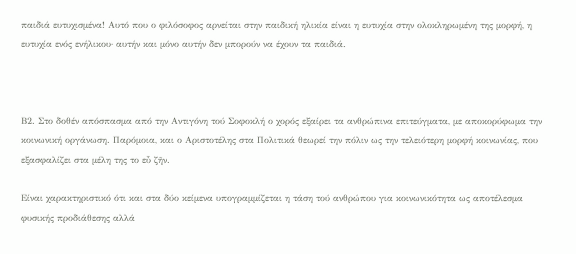παιδιά ευτυχισμένα! Αυτό που ο φιλόσοφος αρνείται στην παιδική ηλικία είναι η ευτυχία στην ολοκληρωμένη της μορφή, η ευτυχία ενός ενήλικου· αυτήν και μόνο αυτήν δεν μπορούν να έχουν τα παιδιά.



Β2. Στο δοθέν απόσπασμα από την Αντιγόνη τού Σοφοκλή ο χορός εξαίρει τα ανθρώπινα επιτεύγματα, με αποκορύφωμα την κοινωνική οργάνωση. Παρόμοια, και ο Αριστοτέλης στα Πολιτικά θεωρεί την πόλιν ως την τελειότερη μορφή κοινωνίας, που εξασφαλίζει στα μέλη της το εὖ ζῆν.

Είναι χαρακτηριστικό ότι και στα δύο κείμενα υπογραμμίζεται η τάση τού ανθρώπου για κοινωνικότητα ως αποτέλεσμα φυσικής προδιάθεσης αλλά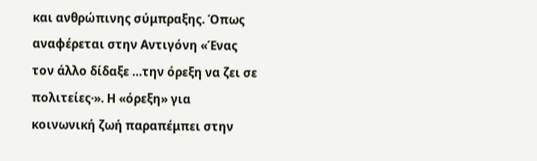και ανθρώπινης σύμπραξης. Όπως αναφέρεται στην Αντιγόνη «Ένας τον άλλο δίδαξε …την όρεξη να ζει σε πολιτείες·». Η «όρεξη» για κοινωνική ζωή παραπέμπει στην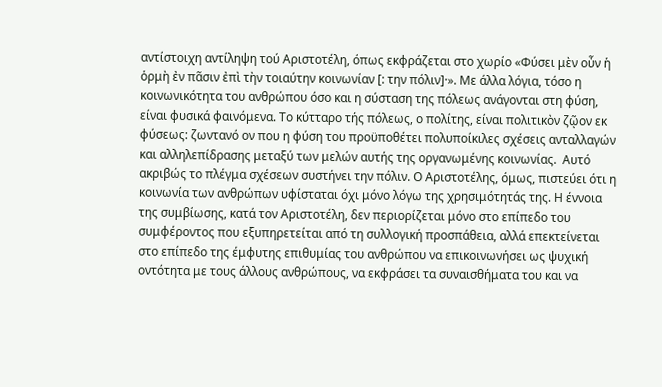αντίστοιχη αντίληψη τού Αριστοτέλη, όπως εκφράζεται στο χωρίο «Φύσει μὲν οὖν ἡ ὁρμὴ ἐν πᾶσιν ἐπὶ τὴν τοιαύτην κοινωνίαν [: την πόλιν]·». Με άλλα λόγια, τόσο η κοινωνικότητα του ανθρώπου όσο και η σύσταση της πόλεως ανάγονται στη φύση, είναι φυσικά φαινόμενα. Το κύτταρο τής πόλεως, ο πολίτης, είναι πολιτικὸν ζῷον εκ φύσεως: ζωντανό ον που η φύση του προϋποθέτει πολυποίκιλες σχέσεις ανταλλαγών και αλληλεπίδρασης μεταξύ των μελών αυτής της οργανωμένης κοινωνίας.  Αυτό ακριβώς το πλέγμα σχέσεων συστήνει την πόλιν. Ο Αριστοτέλης, όμως, πιστεύει ότι η κοινωνία των ανθρώπων υφίσταται όχι μόνο λόγω της χρησιμότητάς της. Η έννοια της συμβίωσης, κατά τον Αριστοτέλη, δεν περιορίζεται μόνο στο επίπεδο του συμφέροντος που εξυπηρετείται από τη συλλογική προσπάθεια, αλλά επεκτείνεται στο επίπεδο της έμφυτης επιθυμίας του ανθρώπου να επικοινωνήσει ως ψυχική οντότητα με τους άλλους ανθρώπους, να εκφράσει τα συναισθήματα του και να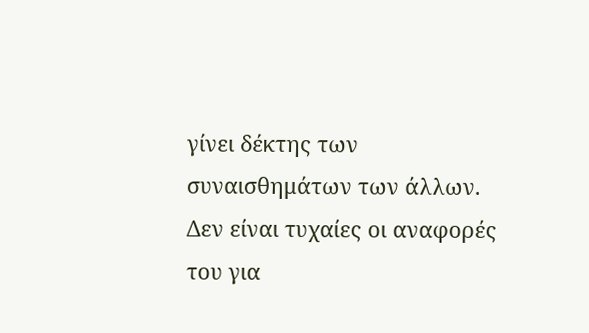γίνει δέκτης των συναισθημάτων των άλλων. Δεν είναι τυχαίες οι αναφορές του για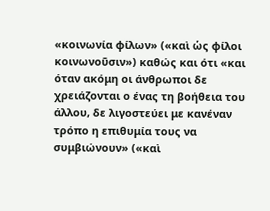«κοινωνία φίλων» («καὶ ὡς φίλοι κοινωνοῦσιν») καθώς και ότι «και όταν ακόμη οι άνθρωποι δε χρειάζονται ο ένας τη βοήθεια του άλλου, δε λιγοστεύει με κανέναν τρόπο η επιθυμία τους να συμβιώνουν» («καὶ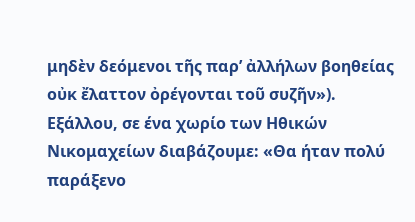μηδὲν δεόμενοι τῆς παρ’ ἀλλήλων βοηθείας οὐκ ἔλαττον ὀρέγονται τοῦ συζῆν»). Εξάλλου, σε ένα χωρίο των Ηθικών Νικομαχείων διαβάζουμε: «Θα ήταν πολύ παράξενο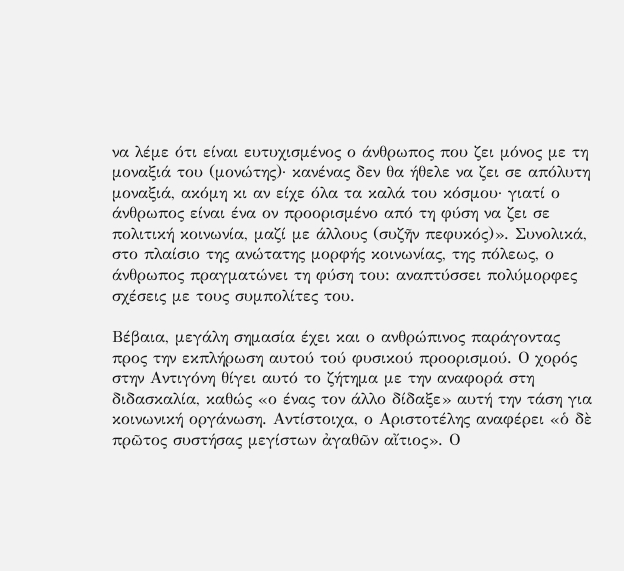να λέμε ότι είναι ευτυχισμένος ο άνθρωπος που ζει μόνος με τη μοναξιά του (μονώτης)· κανένας δεν θα ήθελε να ζει σε απόλυτη μοναξιά, ακόμη κι αν είχε όλα τα καλά του κόσμου· γιατί ο άνθρωπος είναι ένα ον προορισμένο από τη φύση να ζει σε πολιτική κοινωνία, μαζί με άλλους (συζῆν πεφυκός)». Συνολικά, στο πλαίσιο της ανώτατης μορφής κοινωνίας, της πόλεως, ο άνθρωπος πραγματώνει τη φύση του: αναπτύσσει πολύμορφες σχέσεις με τους συμπολίτες του.

Βέβαια, μεγάλη σημασία έχει και ο ανθρώπινος παράγοντας προς την εκπλήρωση αυτού τού φυσικού προορισμού. Ο χορός στην Αντιγόνη θίγει αυτό το ζήτημα με την αναφορά στη διδασκαλία, καθώς «ο ένας τον άλλο δίδαξε» αυτή την τάση για κοινωνική οργάνωση. Αντίστοιχα, ο Αριστοτέλης αναφέρει «ὁ δὲ πρῶτος συστήσας μεγίστων ἀγαθῶν αἴτιος». Ο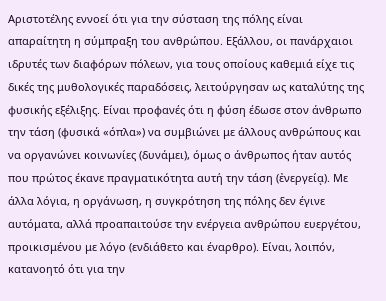Αριστοτέλης εννοεί ότι για την σύσταση της πόλης είναι απαραίτητη η σύμπραξη του ανθρώπου. Εξάλλου, οι πανάρχαιοι ιδρυτές των διαφόρων πόλεων, για τους οποίους καθεμιά είχε τις δικές της μυθολογικές παραδόσεις, λειτούργησαν ως καταλύτης της φυσικής εξέλιξης. Είναι προφανές ότι η φύση έδωσε στον άνθρωπο την τάση (φυσικά «όπλα») να συμβιώνει με άλλους ανθρώπους και να οργανώνει κοινωνίες (δυνάμει), όμως ο άνθρωπος ήταν αυτός που πρώτος έκανε πραγματικότητα αυτή την τάση (ἐνεργείᾳ). Με άλλα λόγια, η οργάνωση, η συγκρότηση της πόλης δεν έγινε αυτόματα, αλλά προαπαιτούσε την ενέργεια ανθρώπου ευεργέτου, προικισμένου με λόγο (ενδιάθετο και έναρθρο). Είναι, λοιπόν, κατανοητό ότι για την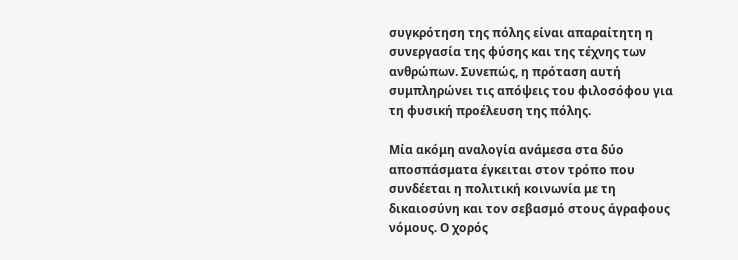συγκρότηση της πόλης είναι απαραίτητη η συνεργασία της φύσης και της τέχνης των ανθρώπων. Συνεπώς, η πρόταση αυτή συμπληρώνει τις απόψεις του φιλοσόφου για τη φυσική προέλευση της πόλης.

Μία ακόμη αναλογία ανάμεσα στα δύο αποσπάσματα έγκειται στον τρόπο που συνδέεται η πολιτική κοινωνία με τη δικαιοσύνη και τον σεβασμό στους άγραφους νόμους. Ο χορός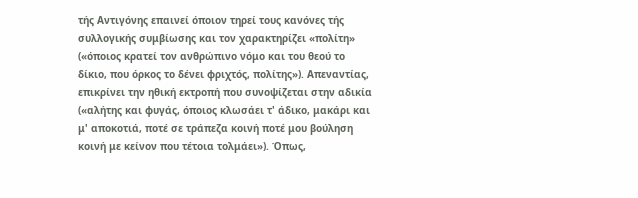τής Αντιγόνης επαινεί όποιον τηρεί τους κανόνες τής συλλογικής συμβίωσης και τον χαρακτηρίζει «πολίτη» («όποιος κρατεί τον ανθρώπινο νόμο και του θεού το δίκιο, που όρκος το δένει φριχτός, πολίτης»). Απεναντίας, επικρίνει την ηθική εκτροπή που συνοψίζεται στην αδικία  («αλήτης και φυγάς, όποιος κλωσάει τ' άδικο, μακάρι και μ' αποκοτιά, ποτέ σε τράπεζα κοινή ποτέ μου βούληση κοινή με κείνον που τέτοια τολμάει»). Όπως,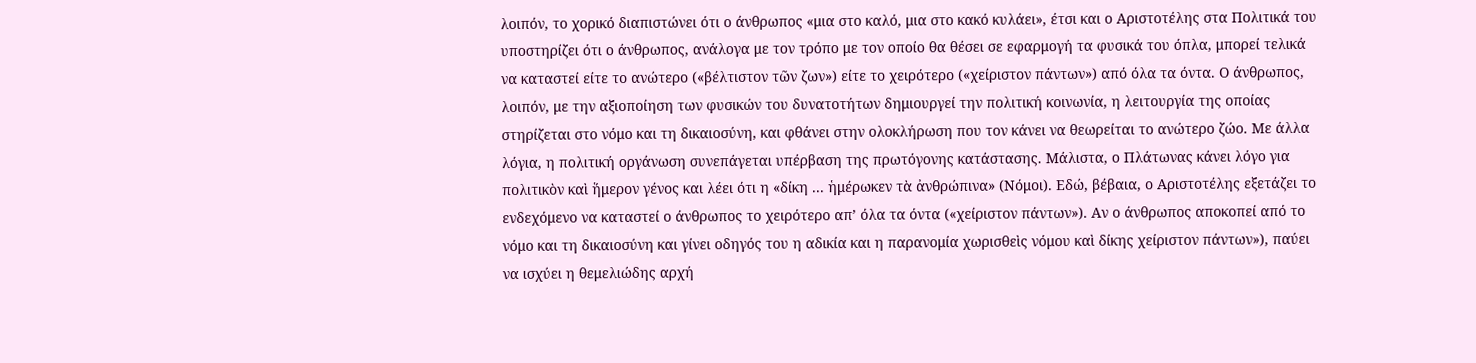λοιπόν, το χορικό διαπιστώνει ότι ο άνθρωπος «μια στο καλό, μια στο κακό κυλάει», έτσι και ο Αριστοτέλης στα Πολιτικά του υποστηρίζει ότι ο άνθρωπος, ανάλογα με τον τρόπο με τον οποίο θα θέσει σε εφαρμογή τα φυσικά του όπλα, μπορεί τελικά να καταστεί είτε το ανώτερο («βέλτιστον τῶν ζων») είτε το χειρότερο («χείριστον πάντων») από όλα τα όντα. Ο άνθρωπος, λοιπόν, με την αξιοποίηση των φυσικών του δυνατοτήτων δημιουργεί την πολιτική κοινωνία, η λειτουργία της οποίας στηρίζεται στο νόμο και τη δικαιοσύνη, και φθάνει στην ολοκλήρωση που τον κάνει να θεωρείται το ανώτερο ζώο. Με άλλα λόγια, η πολιτική οργάνωση συνεπάγεται υπέρβαση της πρωτόγονης κατάστασης. Μάλιστα, ο Πλάτωνας κάνει λόγο για πολιτικὸν καὶ ἥμερον γένος και λέει ότι η «δίκη ... ἡμέρωκεν τὰ ἀνθρώπινα» (Νόμοι). Εδώ, βέβαια, ο Αριστοτέλης εξετάζει το ενδεχόμενο να καταστεί ο άνθρωπος το χειρότερο απ’ όλα τα όντα («χείριστον πάντων»). Αν ο άνθρωπος αποκοπεί από το νόμο και τη δικαιοσύνη και γίνει οδηγός του η αδικία και η παρανομία χωρισθεὶς νόμου καὶ δίκης χείριστον πάντων»), παύει να ισχύει η θεμελιώδης αρχή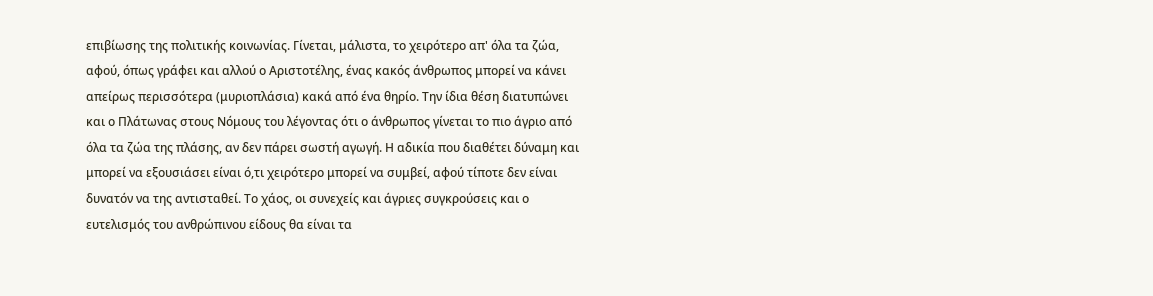επιβίωσης της πολιτικής κοινωνίας. Γίνεται, μάλιστα, το χειρότερο απ' όλα τα ζώα, αφού, όπως γράφει και αλλού ο Αριστοτέλης, ένας κακός άνθρωπος μπορεί να κάνει απείρως περισσότερα (μυριοπλάσια) κακά από ένα θηρίο. Την ίδια θέση διατυπώνει και ο Πλάτωνας στους Νόμους του λέγοντας ότι ο άνθρωπος γίνεται το πιο άγριο από όλα τα ζώα της πλάσης, αν δεν πάρει σωστή αγωγή. Η αδικία που διαθέτει δύναμη και μπορεί να εξουσιάσει είναι ό,τι χειρότερο μπορεί να συμβεί, αφού τίποτε δεν είναι δυνατόν να της αντισταθεί. Το χάος, οι συνεχείς και άγριες συγκρούσεις και ο ευτελισμός του ανθρώπινου είδους θα είναι τα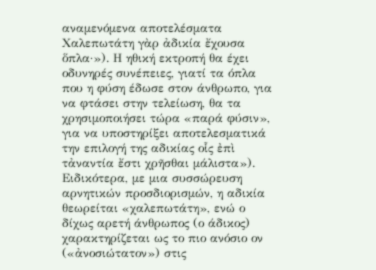αναμενόμενα αποτελέσματα Χαλεπωτάτη γὰρ ἀδικία ἔχουσα ὅπλα·»). Η ηθική εκτροπή θα έχει οδυνηρές συνέπειες, γιατί τα όπλα που η φύση έδωσε στον άνθρωπο, για να φτάσει στην τελείωση, θα τα χρησιμοποιήσει τώρα «παρά φύσιν», για να υποστηρίξει αποτελεσματικά την επιλογή της αδικίας οἷς ἐπὶ τἀναντία ἔστι χρῆσθαι μάλιστα»). Ειδικότερα, με μια συσσώρευση αρνητικών προσδιορισμών, η αδικία θεωρείται «χαλεπωτάτη», ενώ ο δίχως αρετή άνθρωπος (ο άδικος) χαρακτηρίζεται ως το πιο ανόσιο ον («ἀνοσιώτατον») στις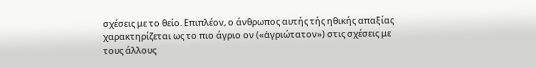σχέσεις με το θείο. Επιπλέον, ο άνθρωπος αυτής τής ηθικής απαξίας χαρακτηρίζεται ως το πιο άγριο ον («ἀγριώτατον») στις σχέσεις με τους άλλους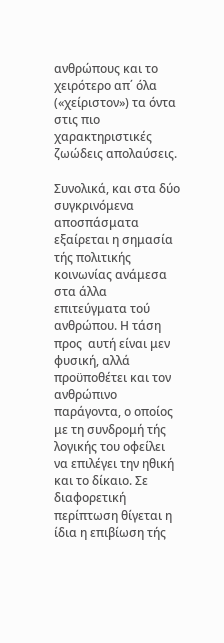ανθρώπους και το χειρότερο απ΄ όλα («χείριστον») τα όντα στις πιο χαρακτηριστικές ζωώδεις απολαύσεις.

Συνολικά, και στα δύο συγκρινόμενα αποσπάσματα εξαίρεται η σημασία τής πολιτικής κοινωνίας ανάμεσα στα άλλα επιτεύγματα τού ανθρώπου. Η τάση προς  αυτή είναι μεν φυσική, αλλά προϋποθέτει και τον ανθρώπινο παράγοντα, ο οποίος με τη συνδρομή τής λογικής του οφείλει να επιλέγει την ηθική και το δίκαιο. Σε διαφορετική περίπτωση θίγεται η ίδια η επιβίωση τής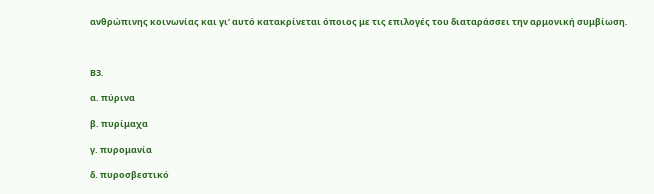ανθρώπινης κοινωνίας και γι’ αυτό κατακρίνεται όποιος με τις επιλογές του διαταράσσει την αρμονική συμβίωση.



Β3.

α. πύρινα

β. πυρίμαχα

γ. πυρομανία

δ. πυροσβεστικό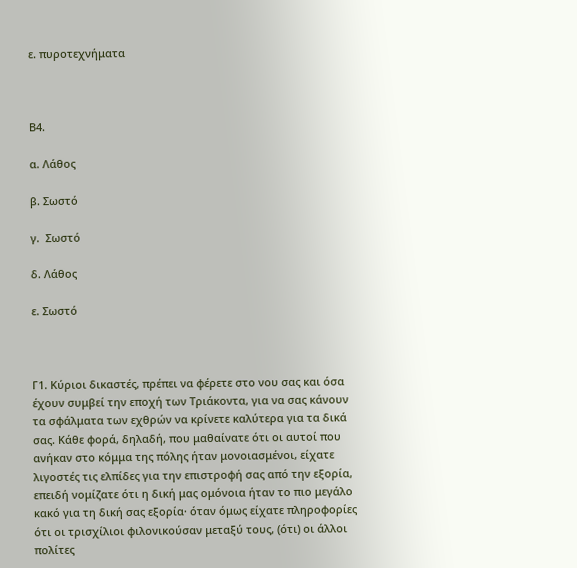ε. πυροτεχνήματα



Β4.

α. Λάθος

β. Σωστό

γ.  Σωστό

δ. Λάθος

ε. Σωστό



Γ1. Κύριοι δικαστές, πρέπει να φέρετε στο νου σας και όσα έχουν συμβεί την εποχή των Τριάκοντα, για να σας κάνουν τα σφάλματα των εχθρών να κρίνετε καλύτερα για τα δικά σας. Κάθε φορά, δηλαδή, που μαθαίνατε ότι οι αυτοί που ανήκαν στο κόμμα της πόλης ήταν μονοιασμένοι, είχατε λιγοστές τις ελπίδες για την επιστροφή σας από την εξορία, επειδή νομίζατε ότι η δική μας ομόνοια ήταν το πιο μεγάλο κακό για τη δική σας εξορία· όταν όμως είχατε πληροφορίες ότι οι τρισχίλιοι φιλονικούσαν μεταξύ τους, (ότι) οι άλλοι πολίτες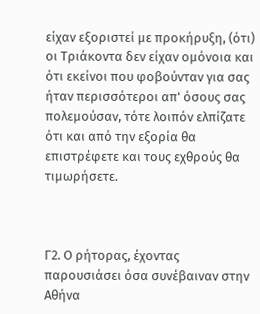είχαν εξοριστεί με προκήρυξη, (ότι) οι Τριάκοντα δεν είχαν ομόνοια και ότι εκείνοι που φοβούνταν για σας ήταν περισσότεροι απ' όσους σας πολεμούσαν, τότε λοιπόν ελπίζατε ότι και από την εξορία θα επιστρέφετε και τους εχθρούς θα τιμωρήσετε.



Γ2. Ο ρήτορας, έχοντας παρουσιάσει όσα συνέβαιναν στην Αθήνα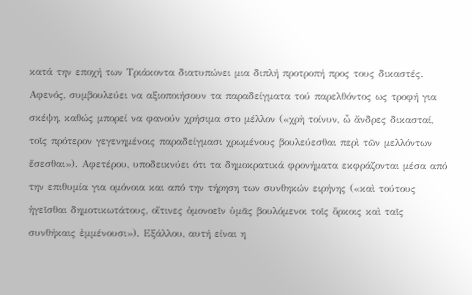κατά την εποχή των Τριάκοντα διατυπώνει μια διπλή προτροπή προς τους δικαστές. Αφενός, συμβουλεύει να αξιοποιήσουν τα παραδείγματα τού παρελθόντος ως τροφή για σκέψη, καθώς μπορεί να φανούν χρήσιμα στο μέλλον («χρὴ τοίνυν, ὦ ἄνδρες δικασταί, τοῖς πρότερον γεγενημένοις παραδείγμασι χρωμένους βουλεύεσθαι περὶ τῶν μελλόντων ἔσεσθαι»). Αφετέρου, υποδεικνύει ότι τα δημοκρατικά φρονήματα εκφράζονται μέσα από την επιθυμία για ομόνοια και από την τήρηση των συνθηκών ειρήνης («καὶ τούτους ἡγεῖσθαι δημοτικωτάτους, οἵτινες ὁμονοεῖν ὑμᾶς βουλόμενοι τοῖς ὅρκοις καὶ ταῖς συνθήκαις ἐμμένουσι»). Εξάλλου, αυτή είναι η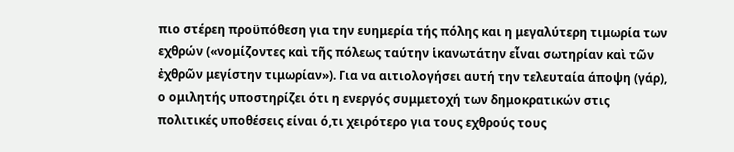πιο στέρεη προϋπόθεση για την ευημερία τής πόλης και η μεγαλύτερη τιμωρία των εχθρών («νομίζοντες καὶ τῆς πόλεως ταύτην ἱκανωτάτην εἶναι σωτηρίαν καὶ τῶν ἐχθρῶν μεγίστην τιμωρίαν»). Για να αιτιολογήσει αυτή την τελευταία άποψη (γάρ), ο ομιλητής υποστηρίζει ότι η ενεργός συμμετοχή των δημοκρατικών στις πολιτικές υποθέσεις είναι ό,τι χειρότερο για τους εχθρούς τους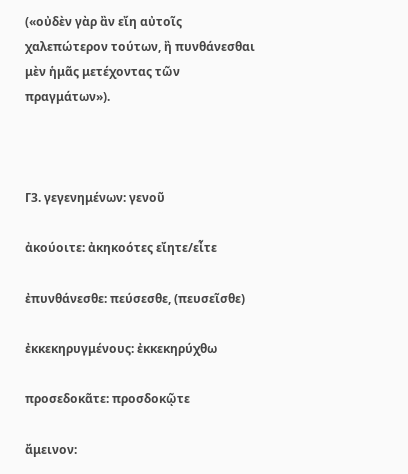(«οὐδὲν γὰρ ἂν εἴη αὐτοῖς χαλεπώτερον τούτων, ἢ πυνθάνεσθαι μὲν ἡμᾶς μετέχοντας τῶν πραγμάτων»).



Γ3. γεγενημένων: γενοῦ

ἀκούοιτε: ἀκηκοότες εἴητε/εἶτε

ἐπυνθάνεσθε: πεύσεσθε, (πευσεῖσθε)

ἐκκεκηρυγμένους: ἐκκεκηρύχθω

προσεδοκᾶτε: προσδοκῷτε

ἄμεινον: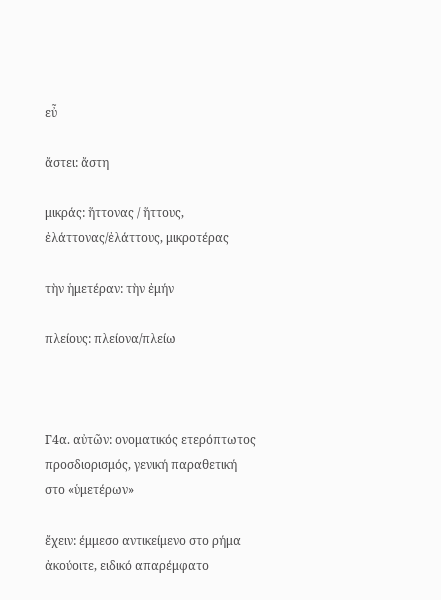εὖ

ἄστει: ἄστη

μικράς: ἥττονας / ἥττους, ἐλάττονας/ἐλάττους, μικροτέρας

τὴν ἡμετέραν: τὴν ἐμήν

πλείους: πλείονα/πλείω



Γ4α. αὐτῶν: ονοματικός ετερόπτωτος προσδιορισμός, γενική παραθετική στο «ὑμετέρων»

ἔχειν: έμμεσο αντικείμενο στο ρήμα ἀκούοιτε, ειδικό απαρέμφατο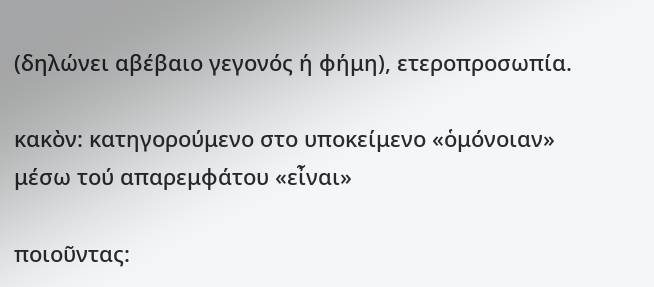(δηλώνει αβέβαιο γεγονός ή φήμη), ετεροπροσωπία.

κακὸν: κατηγορούμενο στο υποκείμενο «ὁμόνοιαν» μέσω τού απαρεμφάτου «εἶναι»

ποιοῦντας: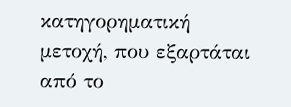κατηγορηματική μετοχή, που εξαρτάται από το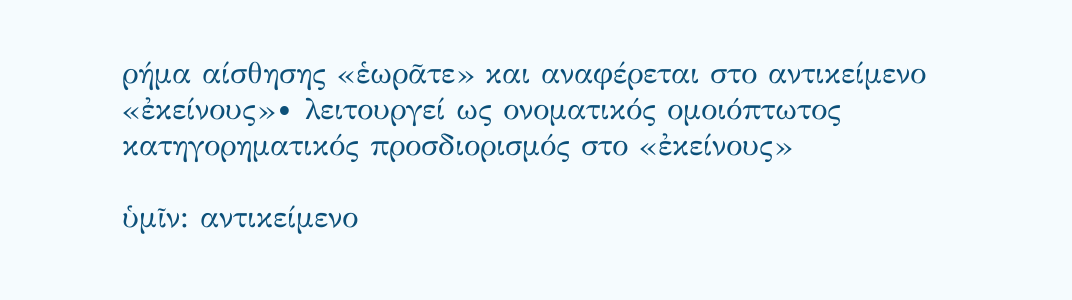ρήμα αίσθησης «ἑωρᾶτε» και αναφέρεται στο αντικείμενο «ἐκείνους»∙ λειτουργεί ως ονοματικός ομοιόπτωτος κατηγορηματικός προσδιορισμός στο «ἐκείνους»

ὑμῖν: αντικείμενο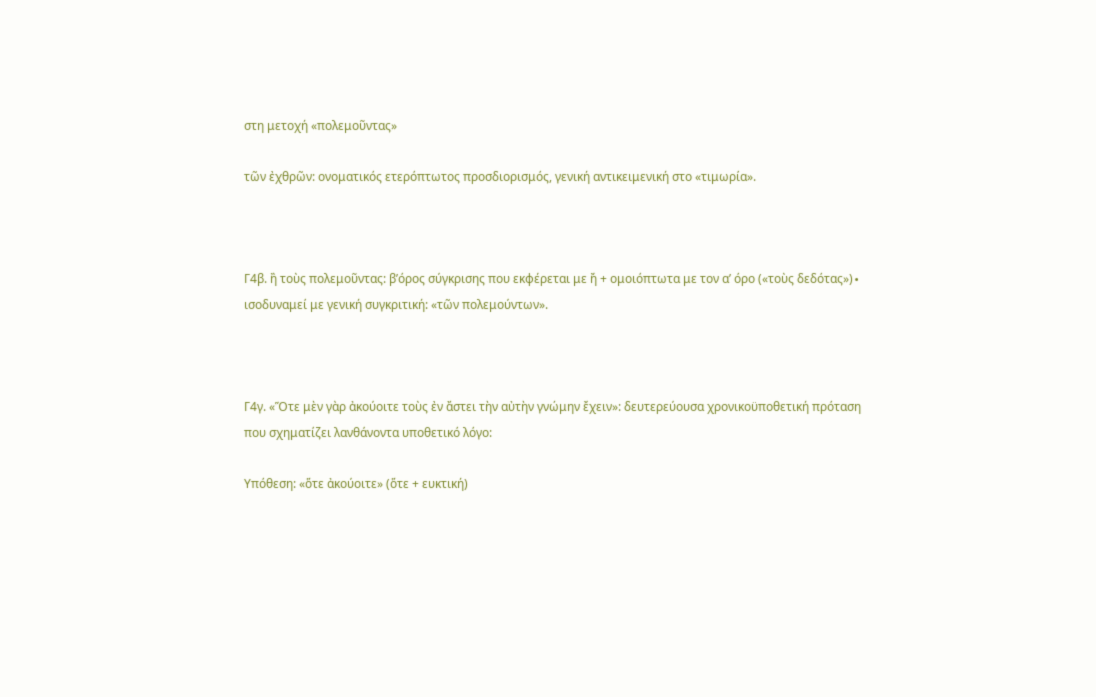στη μετοχή «πολεμοῦντας»

τῶν ἐχθρῶν: ονοματικός ετερόπτωτος προσδιορισμός, γενική αντικειμενική στο «τιμωρία».



Γ4β. ἢ τοὺς πολεμοῦντας: β’όρος σύγκρισης που εκφέρεται με ἤ + ομοιόπτωτα με τον α’ όρο («τοὺς δεδότας»)∙ ισοδυναμεί με γενική συγκριτική: «τῶν πολεμούντων».



Γ4γ. «Ὅτε μὲν γὰρ ἀκούοιτε τοὺς ἐν ἄστει τὴν αὐτὴν γνώμην ἔχειν»: δευτερεύουσα χρονικοϋποθετική πρόταση που σχηματίζει λανθάνοντα υποθετικό λόγο:

Υπόθεση: «ὅτε ἀκούοιτε» (ὅτε + ευκτική)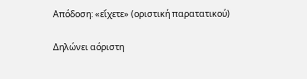Απόδοση: «εἴχετε» (οριστική παρατατικού)

Δηλώνει αόριστη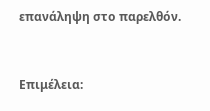επανάληψη στο παρελθόν.



Επιμέλεια: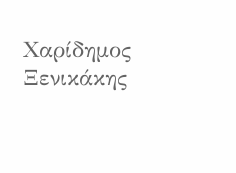Χαρίδημος Ξενικάκης